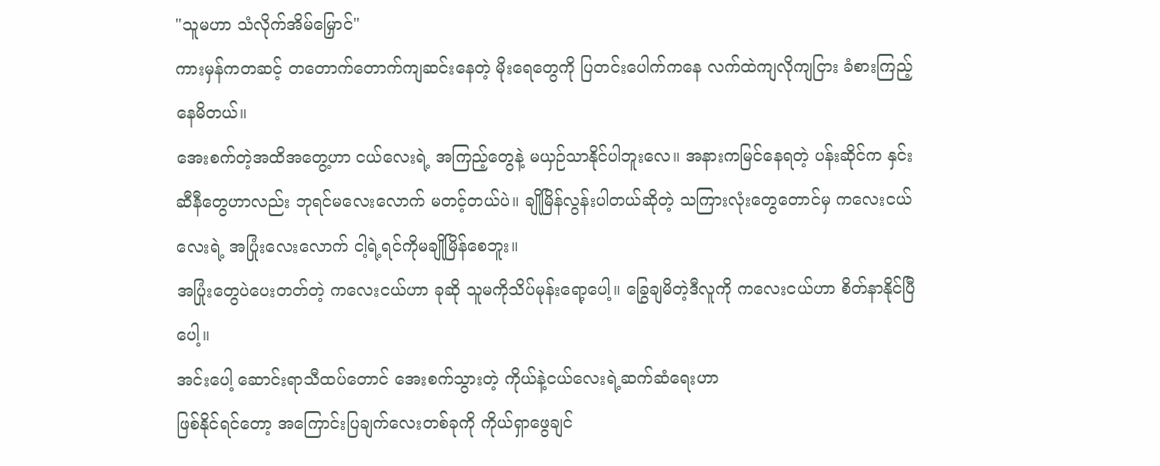"သူမဟာ သံလိုက်အိမ်မြှောင်"
ကားမှန်ကတဆင့် တတောက်တောက်ကျဆင်းနေတဲ့ မိုးရေတွေကို ပြတင်းပေါက်ကနေ လက်ထဲကျလိုကျငြား ခံစားကြည့်နေမိတယ်။
အေးစက်တဲ့အထိအတွေ့ဟာ ငယ်လေးရဲ့ အကြည့်တွေနဲ့ မယှဉ်သာနိုင်ပါဘူးလေ။ အနားကမြင်နေရတဲ့ ပန်းဆိုင်က နှင်းဆီနီတွေဟာလည်း ဘုရင်မလေးလောက် မတင့်တယ်ပဲ။ ချိုမြိန်လွန်းပါတယ်ဆိုတဲ့ သကြားလုံးတွေတောင်မှ ကလေးငယ်လေးရဲ့ အပြုံးလေးလောက် ငါ့ရဲ့ရင်ကိုမချိုမြိန်စေဘူး။
အပြုံးတွေပဲပေးတတ်တဲ့ ကလေးငယ်ဟာ ခုဆို သူမကိုသိပ်မုန်းရော့ပေါ့။ ခြွေချမိတဲ့ဒီလူကို ကလေးငယ်ဟာ စိတ်နာနိုင်ပြီပေါ့။
အင်းပေါ့ ဆောင်းရာသီထပ်တောင် အေးစက်သွားတဲ့ ကိုယ်နဲ့ငယ်လေးရဲ့ဆက်ဆံရေးဟာ
ဖြစ်နိုင်ရင်တော့ အကြောင်းပြချက်လေးတစ်ခုကို ကိုယ်ရှာဖွေချင်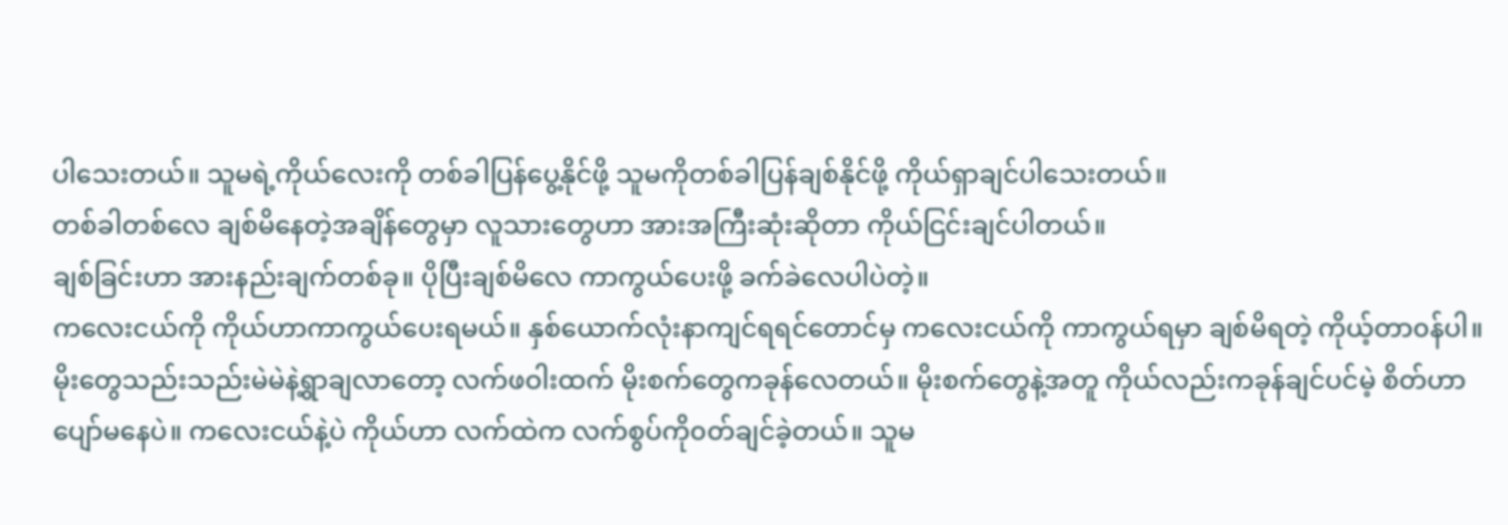ပါသေးတယ်။ သူမရဲ့ကိုယ်လေးကို တစ်ခါပြန်ပွေ့နိုင်ဖို့ သူမကိုတစ်ခါပြန်ချစ်နိုင်ဖို့ ကိုယ်ရှာချင်ပါသေးတယ်။
တစ်ခါတစ်လေ ချစ်မိနေတဲ့အချိန်တွေမှာ လူသားတွေဟာ အားအကြီးဆုံးဆိုတာ ကိုယ်ငြင်းချင်ပါတယ်။
ချစ်ခြင်းဟာ အားနည်းချက်တစ်ခု။ ပိုပြီးချစ်မိလေ ကာကွယ်ပေးဖို့ ခက်ခဲလေပါပဲတဲ့။
ကလေးငယ်ကို ကိုယ်ဟာကာကွယ်ပေးရမယ်။ နှစ်ယောက်လုံးနာကျင်ရရင်တောင်မှ ကလေးငယ်ကို ကာကွယ်ရမှာ ချစ်မိရတဲ့ ကိုယ့်တာ၀န်ပါ။
မိုးတွေသည်းသည်းမဲမဲနဲ့ရွာချလာတော့ လက်ဖဝါးထက် မိုးစက်တွေကခုန်လေတယ်။ မိုးစက်တွေနဲ့အတူ ကိုယ်လည်းကခုန်ချင်ပင်မဲ့ စိတ်ဟာပျော်မနေပဲ။ ကလေးငယ်နဲ့ပဲ ကိုယ်ဟာ လက်ထဲက လက်စွပ်ကို၀တ်ချင်ခဲ့တယ်။ သူမ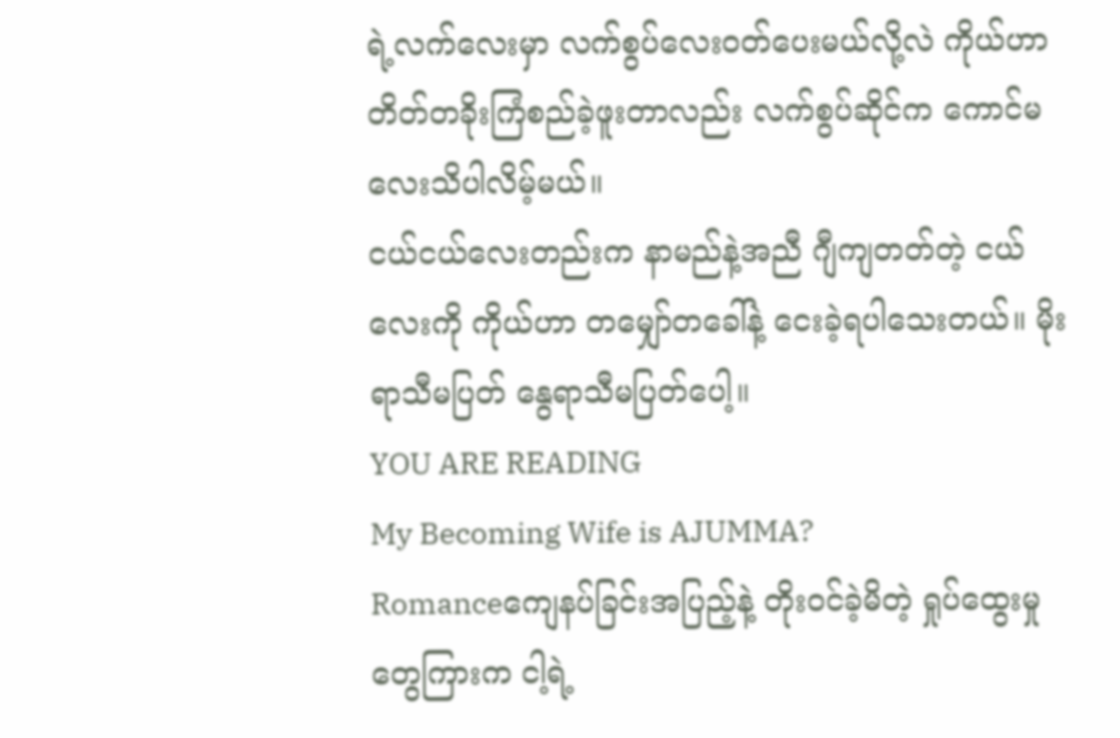ရဲ့လက်လေးမှာ လက်စွပ်လေး၀တ်ပေးမယ်လို့လဲ ကိုယ်ဟာ တိတ်တခိုးကြံစည်ခဲ့ဖူးတာလည်း လက်စွပ်ဆိုင်က ကောင်မလေးသိပါလိမ့်မယ်။
ငယ်ငယ်လေးတည်းက နာမည်နဲ့အညီ ဂျီကျတတ်တဲ့ ငယ်လေးကို ကိုယ်ဟာ တမျှော်တခေါ်နဲ့ ငေးခဲ့ရပါသေးတယ်။ မိုးရာသီမပြတ် နွေရာသီမပြတ်ပေါ့။
YOU ARE READING
My Becoming Wife is AJUMMA?
Romanceကျေနပ်ခြင်းအပြည့်နဲ့ တိုးဝင်ခဲ့မိတဲ့ ရှုပ်ထွေးမှုတွေကြားက ငါ့ရဲ့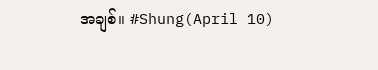အချစ်။ #Shung(April 10)